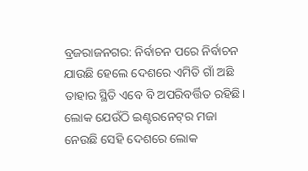ବ୍ରଜରାଜନଗର: ନିର୍ବାଚନ ପରେ ନିର୍ବାଚନ ଯାଉଛି ହେଲେ ଦେଶରେ ଏମିତି ଗାଁ ଅଛି ତାହାର ସ୍ଥିତି ଏବେ ବି ଅପରିବର୍ତ୍ତିତ ରହିଛି। ଲୋକ ଯେଉଁଠି ଇଣ୍ଟରନେଟ୍‌ର ମଜା ନେଉଛି ସେହି ଦେଶରେ ଲୋକ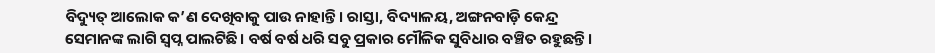ବିଦ୍ୟୁତ୍‌ ଆଲୋକ କ’ଣ ଦେଖିବାକୁ ପାଉ ନାହାନ୍ତି। ରାସ୍ତା, ବିଦ୍ୟାଳୟ, ଅଙ୍ଗନବାଡ଼ି କେନ୍ଦ୍ର ସେମାନଙ୍କ ଲାଗି ସ୍ବପ୍ନ ପାଲଟିଛି। ବର୍ଷ ବର୍ଷ ଧରି ସବୁ ପ୍ରକାର ମୌଳିକ ସୁବିଧାର ବଞ୍ଚିତ ରହୁଛନ୍ତି।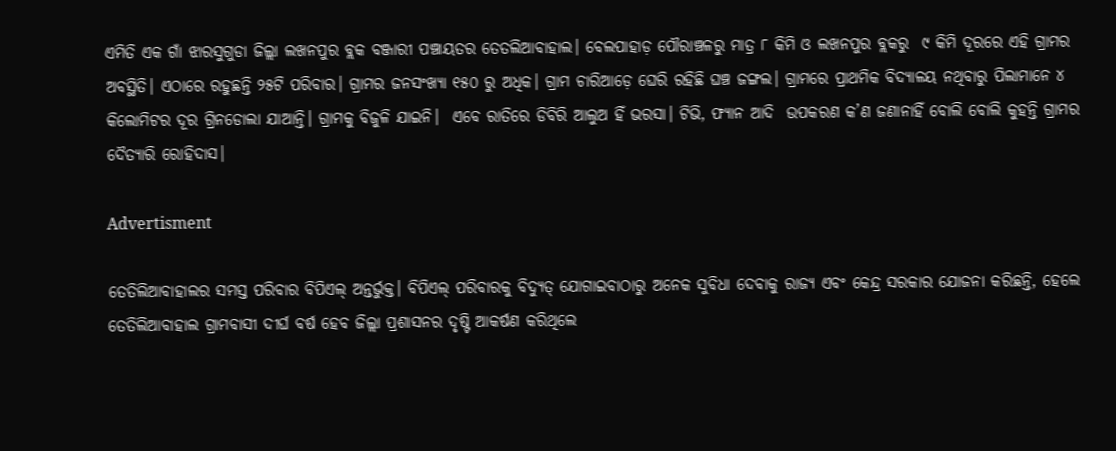ଏମିତି ଏକ ଗାଁ ଝାରସୁଗୁଡା ଜିଲ୍ଲା ଲଖନପୁର ବ୍ଲକ ବଞ୍ଜାରୀ ପଞ୍ଚାୟତର ତେତଲିଆବାହାଲ। ବେଲପାହାଡ଼ ପୌରାଞ୍ଚଳରୁ ମାତ୍ର ୮ କିମି ଓ ଲଖନପୁର ବ୍ଲକରୁ  ୯ କିମି ଦୂରରେ ଏହି ଗ୍ରାମର ଅବସ୍ଥିତି। ଏଠାରେ ରହୁଛନ୍ତି ୨୫ଟି ପରିବାର। ଗ୍ରାମର ଜନସଂଖ୍ୟା ୧୫୦ ରୁ ଅଧିକ। ଗ୍ରାମ ଚାରିଆଡ଼େ ଘେରି ରହିଛି ଘଞ୍ଚ ଜଙ୍ଗଲ। ଗ୍ରାମରେ ପ୍ରାଥମିକ ବିଦ୍ୟାଳୟ ନଥିବାରୁ ପିଲାମାନେ ୪ କିଲୋମିଟର ଦୂର ଗ୍ରିନଡୋଲା ଯାଆନ୍ତି। ଗ୍ରାମକୁ ବିଜୁଳି ଯାଇନି।  ଏବେ ରାତିରେ ଡିବିରି ଆଲୁଅ ହିଁ ଭରସା। ଟିଭି, ଫ୍ୟାନ ଆଦି  ଉପକରଣ କ’ଣ ଜଣାନାହିଁ ବୋଲି ବୋଲି କୁହନ୍ତି ଗ୍ରାମର ଦୈତ୍ୟାରି ରୋହିଦାସ।

Advertisment

ତେତିଲିଆବାହାଲର ସମସ୍ତ ପରିବାର ବିପିଏଲ୍ ଅନ୍ତର୍ଭୁକ୍ତ। ବିପିଏଲ୍ ପରିବାରକୁ ବିଦ୍ୟୁତ୍ ଯୋଗାଇବାଠାରୁ ଅନେକ ସୁବିଧା ଦେବାକୁ ରାଜ୍ୟ ଏବଂ କେନ୍ଦ୍ର ସରକାର ଯୋଜନା କରିଛନ୍ତି, ହେଲେ ତେତିଲିଆବାହାଲ ଗ୍ରାମବାସୀ ଦୀର୍ଘ ବର୍ଷ ହେବ ଜିଲ୍ଲା ପ୍ରଶାସନର ଦୃଷ୍ଟି ଆକର୍ଷଣ କରିଥିଲେ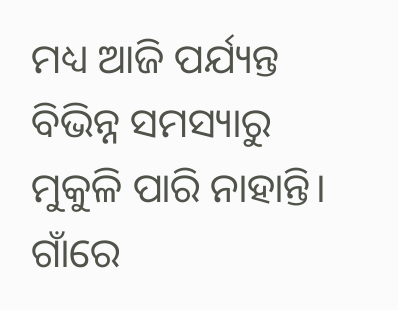ମଧ୍ୟ ଆଜି ପର୍ଯ୍ୟନ୍ତ ବିଭିନ୍ନ ସମସ୍ୟାରୁ ମୁକୁଳି ପାରି ନାହାନ୍ତି। ଗାଁରେ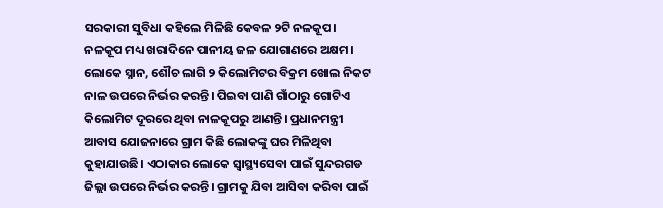ସରକାରୀ ସୁବିଧା କହିଲେ ମିଳିଛି କେବଳ ୨ଟି ନଳକୂପ। ନଳକୂପ ମଧ୍ୟ ଖରାଦିନେ ପାନୀୟ ଜଳ ଯୋଗାଣରେ ଅକ୍ଷମ। ଲୋକେ ସ୍ନାନ, ଶୌଚ ଲାଗି ୨ କିଲୋମିଟର ବିକ୍ରମ ଖୋଲ ନିକଟ ନାଳ ଉପରେ ନିର୍ଭର କରନ୍ତି। ପିଇବା ପାଣି ଗାଁଠାରୁ ଗୋଟିଏ କିଲୋମିଟ ଦୂରରେ ଥିବା ନାଳକୂପରୁ ଆଣନ୍ତି। ପ୍ରଧାନମନ୍ତ୍ରୀ ଆବାସ ଯୋଜନାରେ ଗ୍ରାମ କିଛି ଲୋକଙ୍କୁ ଘର ମିଳିଥିବା କୁହାଯାଉଛି। ଏଠାକାର ଲୋକେ ସ୍ୱାସ୍ଥ୍ୟସେବା ପାଇଁ ସୁନ୍ଦରଗଡ ଜିଲ୍ଲା ଉପରେ ନିର୍ଭର କରନ୍ତି। ଗ୍ରାମକୁ ଯିବା ଆସିବା କରିବା ପାଇଁ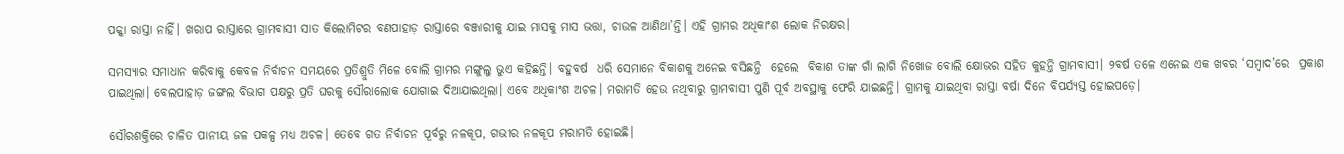ପକ୍କା ରାସ୍ତା ନାହିଁ। ଖରାପ ରାସ୍ତାରେ ଗ୍ରାମବାସୀ ସାତ କିଲୋମିଟର ବଣପାହାଡ଼ ରାସ୍ତାରେ ବଞ୍ଜାରୀକୁ ଯାଇ ମାସକୁ ମାସ ଭତ୍ତା, ଚାଉଳ ଆଣିଥା’ନ୍ତି। ଏହି ଗ୍ରାମର ଅଧିକାଂଶ ଲୋକ ନିରକ୍ଷର।

ସମସ୍ୟାର ସମାଧାନ କରିବାକୁ କେବଳ ନିର୍ବାଚନ ସମୟରେ ପ୍ରତିଶ୍ରୁତି ମିଳେ ବୋଲି ଗ୍ରାମର ମଙ୍ଗୁଲୁ ଭୁଏ କହିଛନ୍ତି। ବହୁବର୍ଷ  ଧରି ସେମାନେ ବିକାଶକୁ ଅନେଇ ବସିଛନ୍ତି  ହେଲେ  ବିକାଶ ତାଙ୍କ ଗାଁ ଲାଗି ନିଖୋଜ ବୋଲି କ୍ଷୋଭର ସହିତ କୁହନ୍ତି ଗ୍ରାମବାସୀ। ୨ବର୍ଷ ତଳେ ଏନେଇ ଏକ ଖବର ‘ସମ୍ବାଦ’ରେ  ପ୍ରକାଶ ପାଇଥିଲା। ବେଲପାହାଡ଼ ଜଙ୍ଗଲ ବିଭାଗ ପକ୍ଷରୁ ପ୍ରତି ଘରକୁ ସୌରାଲୋକ ଯୋଗାଇ ଦିଆଯାଇଥିଲା। ଏବେ ଅଧିକାଂଶ ଅଚଳ। ମରାମତି ହେଉ ନଥିବାରୁ ଗ୍ରାମବାସୀ ପୁଣି ପୂର୍ବ ଅବସ୍ଥାକୁ ଫେରି ଯାଇଛନ୍ତି। ଗ୍ରାମକୁ ଯାଇଥିବା ରାସ୍ତା ବର୍ଷା ଦିନେ ବିପର୍ଯ୍ୟସ୍ତ ହୋଇପଡ଼େ।

ସୌରଶକ୍ତିରେ ଚାଳିତ ପାନୀୟ ଜଳ ପକଳ୍ପ ମଧ୍ୟ ଅଚଳ। ତେବେ ଗତ ନିର୍ବାଚନ ପୂର୍ବରୁ ନଳକୂପ, ଗଭୀର ନଳକୂପ ମରାମତି ହୋଇଛି।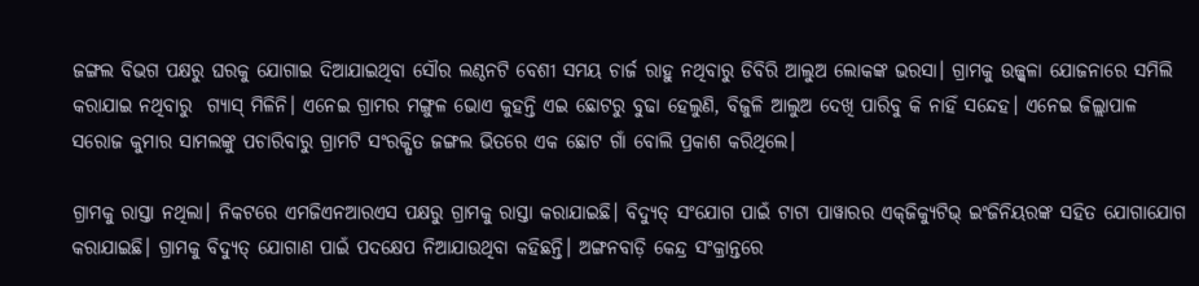ଜଙ୍ଗଲ ବିଭଗ ପକ୍ଷରୁ ଘରକୁ ଯୋଗାଇ ଦିଆଯାଇଥିବା ସୌର ଲଣ୍ଠନଟି ବେଶୀ ସମୟ ଚାର୍ଜ ରାହୁ ନଥିବାରୁ ଡିବିରି ଆଲୁଅ ଲୋକଙ୍କ ଭରସା। ଗ୍ରାମକୁ ଉଜ୍ଜ୍ବଳା ଯୋଜନାରେ ସମିଲି କରାଯାଇ ନଥିବାରୁ  ଗ୍ୟାସ୍‌ ମିଳିନି। ଏନେଇ ଗ୍ରାମର ମଙ୍ଗୁଳ ଭୋଏ କୁହନ୍ତି ଏଇ ଛୋଟରୁ ବୁଢା ହେଲୁଣି, ବିଜୁଳି ଆଲୁଅ ଦେଖି ପାରିବୁ କି ନାହିଁ ସନ୍ଦେହ। ଏନେଇ ଜିଲ୍ଲାପାଳ ସରୋଜ କୁମାର ସାମଲଙ୍କୁ ପଚାରିବାରୁ ଗ୍ରାମଟି ସଂରକ୍ଷିତ ଜଙ୍ଗଲ ଭିତରେ ଏକ ଛୋଟ ଗାଁ ବୋଲି ପ୍ରକାଶ କରିଥିଲେ।

ଗ୍ରାମକୁ ରାସ୍ତା ନଥିଲା। ନିକଟରେ ଏମଜିଏନଆରଏସ ପକ୍ଷରୁ ଗ୍ରାମକୁ ରାସ୍ତା କରାଯାଇଛି। ବିଦ୍ୟୁତ୍‌ ସଂଯୋଗ ପାଇଁ ଟାଟା ପାୱାରର ଏକ୍‌ଜିକ୍ୟୁଟିଭ୍‌ ଇଂଜିନିୟରଙ୍କ ସହିତ ଯୋଗାଯୋଗ କରାଯାଇଛି। ଗ୍ରାମକୁ ବିଦ୍ୟୁତ୍‌ ଯୋଗାଣ ପାଇଁ ପଦକ୍ଷେପ ନିଆଯାଉଥିବା କହିଛନ୍ତି। ଅଙ୍ଗନବାଡ଼ି କେନ୍ଦ୍ର ସଂକ୍ରାନ୍ତରେ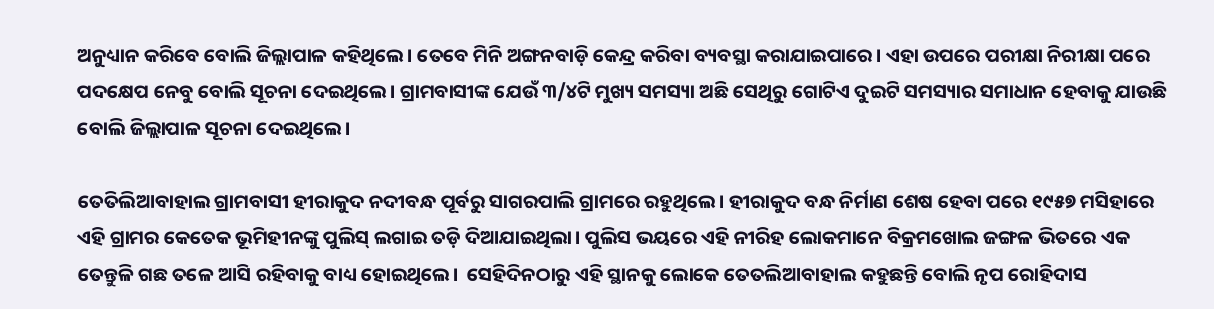ଅନୁଧ୍ୟାନ କରିବେ ବୋଲି ଜିଲ୍ଲାପାଳ କହିଥିଲେ। ତେବେ ମିନି ଅଙ୍ଗନବାଡ଼ି କେନ୍ଦ୍ର କରିବା ବ୍ୟବସ୍ଥା କରାଯାଇପାରେ। ଏହା ଉପରେ ପରୀକ୍ଷା ନିରୀକ୍ଷା ପରେ ପଦକ୍ଷେପ ନେବୁ ବୋଲି ସୂଚନା ଦେଇଥିଲେ। ଗ୍ରାମବାସୀଙ୍କ ଯେଉଁ ୩/୪ଟି ମୁଖ୍ୟ ସମସ୍ୟା ଅଛି ସେଥିରୁ ଗୋଟିଏ ଦୁଇଟି ସମସ୍ୟାର ସମାଧାନ ହେବାକୁ ଯାଉଛି ବୋଲି ଜିଲ୍ଲାପାଳ ସୂଚନା ଦେଇଥିଲେ।

ତେତିଲିଆବାହାଲ ଗ୍ରାମବାସୀ ହୀରାକୁଦ ନଦୀବନ୍ଧ ପୂର୍ବରୁ ସାଗରପାଲି ଗ୍ରାମରେ ରହୁଥିଲେ। ହୀରାକୁଦ ବନ୍ଧ ନିର୍ମାଣ ଶେଷ ହେବା ପରେ ୧୯୫୭ ମସିହାରେ ଏହି ଗ୍ରାମର କେତେକ ଭୂମିହୀନଙ୍କୁ ପୁଲିସ୍ ଲଗାଇ ତଡ଼ି ଦିଆଯାଇଥିଲା। ପୁଲିସ ଭୟରେ ଏହି ନୀରିହ ଲୋକମାନେ ବିକ୍ରମଖୋଲ ଜଙ୍ଗଳ ଭିତରେ ଏକ ତେନ୍ତୁଳି ଗଛ ତଳେ ଆସି ରହିବାକୁ ବାଧ୍ୟ ହୋଇଥିଲେ।  ସେହିଦିନଠାରୁ ଏହି ସ୍ଥାନକୁ ଲୋକେ ତେତଲିଆବାହାଲ କହୁଛନ୍ତି ବୋଲି ନୃପ ରୋହିଦାସ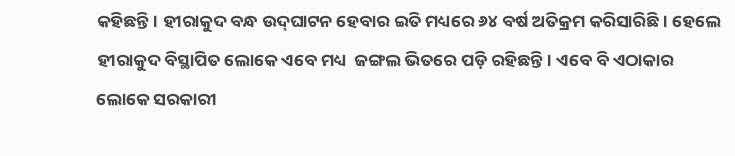କହିଛନ୍ତି। ହୀରାକୁଦ ବନ୍ଧ ଉଦ୍‌ଘାଟନ ହେବାର ଇତି ମଧ୍ୟରେ ୬୪ ବର୍ଷ ଅତିକ୍ରମ କରିସାରିଛି। ହେଲେ ହୀରାକୁଦ ବିସ୍ଥାପିତ ଲୋକେ ଏବେ ମଧ୍ୟ  ଜଙ୍ଗଲ ଭିତରେ ପଡ଼ି ରହିଛନ୍ତି। ଏବେ ବି ଏଠାକାର ଲୋକେ ସରକାରୀ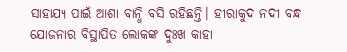ସାହାଯ୍ୟ ପାଇଁ ଆଶା ବାନ୍ଧି ବସି ରହିଛନ୍ତି। ହୀରାକୁଦ ନଦୀ ବନ୍ଧ ଯୋଜନାର ବିସ୍ଥାପିତ ଲୋକଙ୍କ ଦୁଃଖ କାହା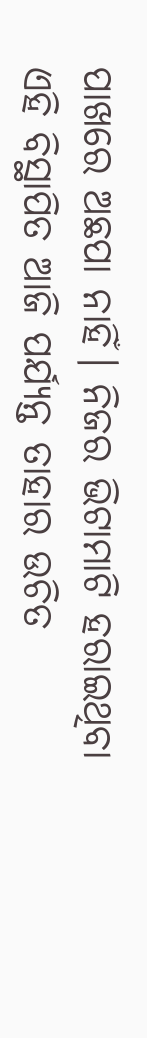ପାଖରେ ଅଛପା ନାହିଁ। ନିଜର ଭିଟାମାଟି ହରାଇଥିବା ଏହି ବିସ୍ଥାପିତ ଆଜି ପର୍ଯ୍ୟନ୍ତ ତାହାର ଉଚିତ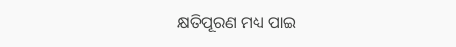କ୍ଷତିପୂରଣ ମଧ୍ୟ ପାଇ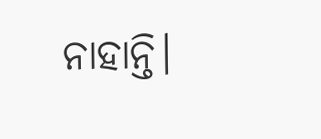ନାହାନ୍ତି।